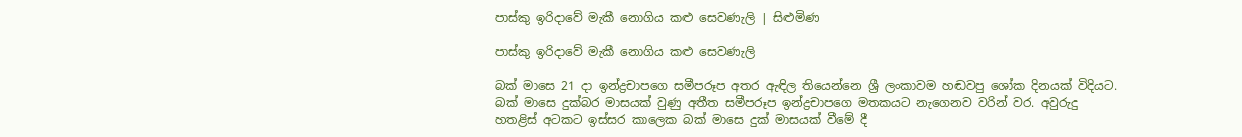පාස්කු ඉරිදාවේ මැකී නොගිය කළු සෙවණැලි | සිළුමිණ

පාස්කු ඉරිදාවේ මැකී නොගිය කළු සෙවණැලි

බක් මාසෙ 21 දා ඉන්ද්‍රචාපගෙ සමීපරූප අතර ඇඳිල තියෙන්නෙ ශ්‍රී ලංකාවම හඬවපු ශෝක දිනයක් විදියට. බක් මාසෙ දුක්බර මාසයක් වුණු අතීත සමීපරූප ඉන්ද්‍රචාපගෙ මතකයට නැගෙනව වරින් වර. අවුරුදු හතළිස් අටකට ඉස්සර කාලෙක බක් මාසෙ දුක් මාසයක් වීමේ දී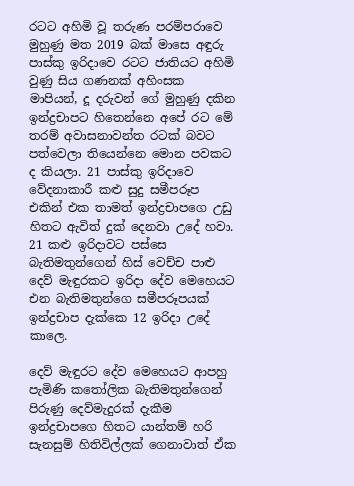රටට අහිමි වූ තරුණ පරම්පරාවෙ මුහුණු මත 2019 බක් මාසෙ අඳුරු පාස්කු ඉරිදාවෙ රටට ජාතියට අහිමි වුණු සිය ගණනක් අහිංසක මාපියන්, දූ දරුවන් ගේ මුහුණු දකින ඉන්ද්‍රචාපට හිතෙන්නෙ අපේ රට මේ තරම් අවාසනාවන්ත රටක් බවට පත්වෙලා තියෙන්නෙ මොන පවකට ද කියලා. 21 පාස්කු ඉරිදාවෙ වේදනාකාරී කළු සුදු සමීපරූප එකින් එක තාමත් ඉන්ද්‍රචාපගෙ උඩු හිතට ඇවිත් දුක් දෙනවා උදේ හවා. 21 කළු ඉරිදාවට පස්සෙ බැතිමතුන්ගෙන් හිස් වෙච්ච පාළු දෙව් මැඳුරකට ඉරිදා දේව මෙහෙයට එන බැතිමතුන්ගෙ සමීපරූපයක් ඉන්ද්‍රචාප දැක්කෙ 12 ඉරිදා උදේ කාලෙ.

දෙව් මැඳුරට දේව මෙහෙයට ආපහු පැමිණි කතෝලික බැතිමතුන්ගෙන් පිරුණු දෙව්මැදුරක් දැකීම ඉන්ද්‍රචාපගෙ හිතට යාන්තම් හරි සැනසුම් හිතිවිල්ලක් ගෙනාවාත් ඒක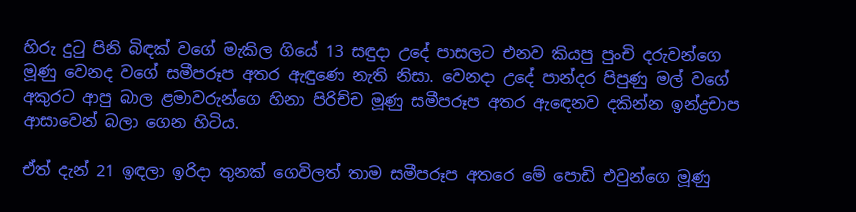හිරු දුටු පිනි බිඳක් වගේ මැකිල ගියේ 13 සඳුදා උදේ පාසලට එනව කියපු පුංචි දරුවන්ගෙ මූණු වෙනද වගේ සමීපරූප අතර ඇඳුණෙ නැති නිසා. වෙනදා උදේ පාන්දර පිපුණු මල් වගේ අකුරට ආපු බාල ළමාවරුන්ගෙ හිනා පිරිච්ච මූණු සමීපරූප අතර ඇඳෙනව දකින්න ඉන්ද්‍රචාප ආසාවෙන් බලා ගෙන හිටිය.

ඒත් දැන් 21 ඉඳලා ඉරිදා තුනක් ගෙවිලත් තාම සමීපරූප අතරෙ මේ පොඩි එවුන්ගෙ මූණු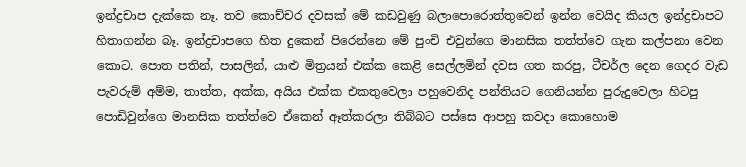ඉන්ද්‍රචාප දැක්කෙ නෑ. තව කොච්චර දවසක් මේ කඩවුණු බලාපොරොත්තුවෙන් ඉන්න වෙයිද කියල ඉන්ද්‍රචාපට හිතාගන්න බෑ. ඉන්ද්‍රචාපගෙ හිත දුකෙන් පිරෙන්නෙ මේ පුංචි එවුන්ගෙ මානසික තත්ත්වෙ ගැන කල්පනා වෙන කොට. පොත පතින්, පාසලින්, යාළු මිත්‍රයන් එක්ක කෙළි සෙල්ලමින් දවස ගත කරපු, ටීචර්ල දෙන ගෙදර වැඩ පැවරුම් අම්ම, තාත්ත, අක්ක, අයිය එක්ක එකතුවෙලා පහුවෙනිද පන්තියට ගෙනියන්න පුරුදුවෙලා හිටපු පොඩිවුන්ගෙ මානසික තත්ත්වෙ ඒකෙන් ඈත්කරලා තිබ්බට පස්සෙ ආපහු කවදා කොහොම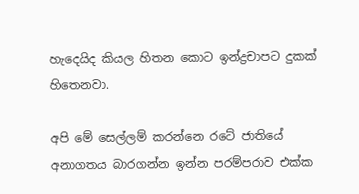හැදෙයිද කියල හිතන කොට ඉන්ද්‍රචාපට දුකක් හිතෙනවා.

අපි මේ සෙල්ලම් කරන්නෙ රටේ ජාතියේ අනාගතය බාරගන්න ඉන්න පරම්පරාව එක්ක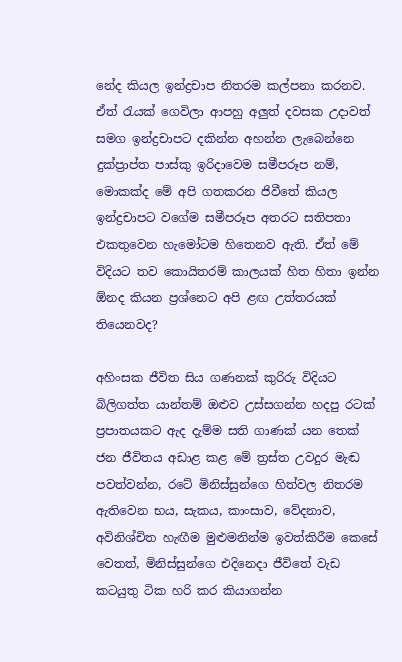නේද කියල ඉන්ද්‍රචාප නිතරම කල්පනා කරනව. ඒත් රැයක් ගෙවිලා ආපහු අලුත් දවසක උදාවත් සමග ඉන්ද්‍රචාපට දකින්න අහන්න ලැබෙන්නෙ දුක්ප්‍රාප්ත පාස්කු ඉරිදාවෙම සමීපරූප නම්, මොකක්ද මේ අපි ගතකරන ජිවීතේ කියල ඉන්ද්‍රචාපට වගේම සමීපරූප අතරට සතිපතා එකතුවෙන හැමෝටම හිතෙනව ඇති. ඒත් මේ විදියට තව කොයිතරම් කාලයක් හිත හිතා ඉන්න ඕනද කියන ප්‍රශ්නෙට අපි ළඟ උත්තරයක් තියෙනවද?

අහිංසක ජීවිත සිය ගණනක් කුරිරු විදියට බිලිගත්ත යාන්තම් ඔළුව උස්සගන්න හදපු රටක් ප්‍රපාතයකට ඇද දැම්ම සති ගාණක් යන තෙක් ජන ජීවිතය අඩාළ කළ මේ ත්‍රස්ත උවදුර මැඬ පවත්වන්න, රටේ මිනිස්සුන්ගෙ හිත්වල නිතරම ඇතිවෙන භය, සැකය, කාංසාව, වේදනාව, අවිනිශ්චිත හැඟීම මුළුමනින්ම ඉවත්කිරීම කෙසේ වෙතත්, මිනිස්සුන්ගෙ එදිනෙදා ජීවිතේ වැඩ කටයුතු ටික හරි කර කියාගන්න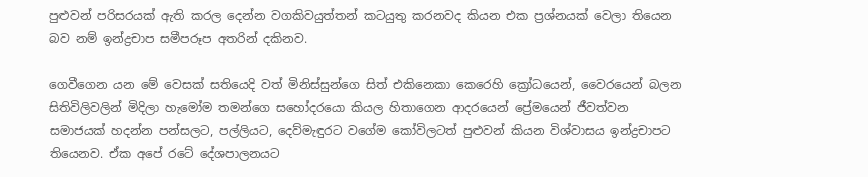පුළුවන් පරිසරයක් ඇති කරල දෙන්න වගකිවයුත්තන් කටයුතු කරනවද කියන එක ප්‍රශ්නයක් වෙලා තියෙන බව නම් ඉන්ද්‍රචාප සමීපරූප අතරින් දකිනව.

ගෙවීගෙන යන මේ වෙසක් සතියෙදි වත් මිනිස්සුන්ගෙ සිත් එකිනෙකා කෙරෙහි ක්‍රෝධයෙන්, වෛරයෙන් බලන සිතිවිලිවලින් මිදිලා හැමෝම තමන්ගෙ සහෝදරයො කියල හිතාගෙන ආදරයෙන් ප්‍රේමයෙන් ජීවත්වන සමාජයක් හදන්න පන්සලට, පල්ලියට, දෙව්මැඳුරට වගේම කෝවිලටත් පුළුවන් කියන විශ්වාසය ඉන්ද්‍රචාපට තියෙනව. ඒක අපේ රටේ දේශපාලනයට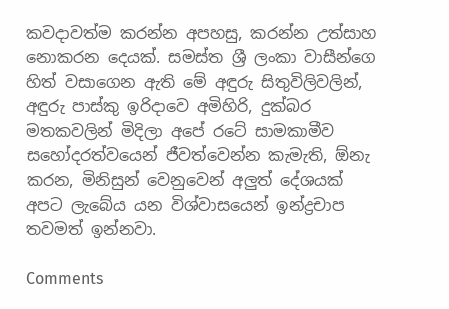කවදාවත්ම කරන්න අපහසු, කරන්න උත්සාහ නොකරන දෙයක්. සමස්ත ශ්‍රී ලංකා වාසීන්ගෙ හිත් වසාගෙන ඇති මේ අඳුරු සිතුවිලිවලින්, අඳුරු පාස්කු ඉරිදාවෙ අමිහිරි, දුක්බර මතකවලින් මිදිලා අපේ රටේ සාමකාමීව සහෝදරත්වයෙන් ජීවත්වෙන්න කැමැති, ඕනැ කරන, මිනිසුන් වෙනුවෙන් අලුත් දේශයක් අපට ලැබේය යන විශ්වාසයෙන් ඉන්ද්‍රචාප තවමත් ඉන්නවා.

Comments